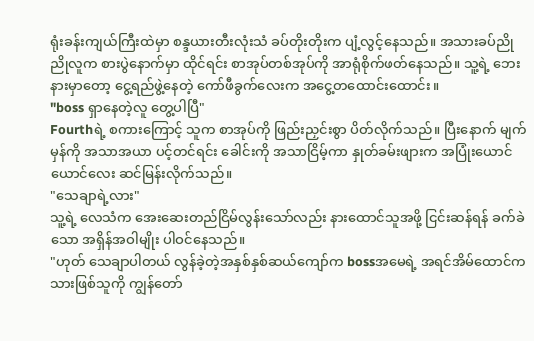ရုံးခန်းကျယ်ကြီးထဲမှာ စန္ဒယားတီးလုံးသံ ခပ်တိုးတိုးက ပျံ့လွင့်နေသည်။ အသားခပ်ညိုညိုလူက စားပွဲနောက်မှာ ထိုင်ရင်း စာအုပ်တစ်အုပ်ကို အာရုံစိုက်ဖတ်နေသည်။ သူ့ရဲ့ ဘေးနားမှာတော့ ငွေ့ရည်ဖွဲ့နေတဲ့ ကော်ဖီခွက်လေးက အငွေ့တထောင်းထောင်း။
"boss ရှာနေတဲ့လူ တွေ့ပါပြီ"
Fourthရဲ့ စကားကြောင့် သူက စာအုပ်ကို ဖြည်းညှင်းစွာ ပိတ်လိုက်သည်။ ပြီးနောက် မျက်မှန်ကို အသာအယာ ပင့်တင်ရင်း ခေါင်းကို အသာငြိမ့်ကာ နှုတ်ခမ်းဖျားက အပြုံးယောင်ယောင်လေး ဆင်မြန်းလိုက်သည်။
"သေချာရဲ့လား"
သူ့ရဲ့ လေသံက အေးဆေးတည်ငြိမ်လွန်းသော်လည်း နားထောင်သူအဖို့ ငြင်းဆန်ရန် ခက်ခဲသော အရှိန်အဝါမျိုး ပါဝင်နေသည်။
"ဟုတ် သေချာပါတယ် လွန်ခဲ့တဲ့အနှစ်နှစ်ဆယ်ကျော်က bossအမေရဲ့ အရင်အိမ်ထောင်က သားဖြစ်သူကို ကျွန်တော်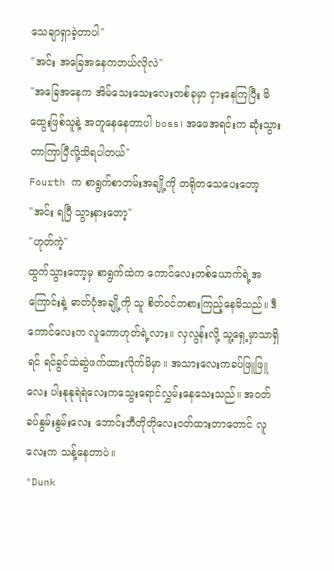သေချာရှာခဲ့တာပါ"
"အင်း အခြေအနေကဘယ်လိုလဲ"
"အခြေအနေက အိမ်သေးသေးလေးတစ်ခုမှာ ငှားနေကြပြီး မိထွေးဖြစ်သူနဲ့ အတူနေနေတာပါ boss၊ အဖေအရင်းက ဆုံးသွားတာကြာပြီလို့သိရပါတယ်"
Fourth က စာရွက်စာတမ်းအချို့ကို တရိုတသေပေးတော့
"အင်း ရပြီ သွားနားတော့"
"ဟုတ်ကဲ့"
ထွက်သွားတော့မှ စာရွက်ထဲက ကောင်လေးတစ်ယောက်ရဲ့အကြောင်းနဲ့ ဓာတ်ပုံအချို့ကို သူ စိတ်ဝင်တစားကြည့်နေမိသည်။ ဒီကောင်လေးက လူကောဟုတ်ရဲ့လား။ လှလွန်းလို့ သူ့ရှေ့မှာသာရှိရင် ရင်ခွင်ထဲဆွဲဖက်ထားလိုက်မိမှာ။ အသားလေးကခပ်ဖြူဖြူလေး ပါးနုနုရဲရဲလေးကသွေးရောင်လွှမ်းနေသေးသည်။ အဝတ်ခပ်နွမ်းနွမ်းလေး ဘောင်းဘီတိုတိုလေးဝတ်ထားတာတောင် လူလေးက သန့်နေတာပဲ။
"Dunk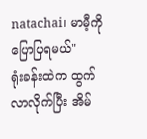natachai၊ မာမီ့ကို ပြောပြရမယ်"
ရုံးခန်းထဲက ထွက်လာလိုက်ပြီး အိမ်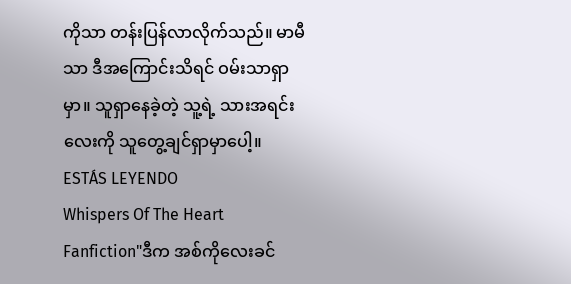ကိုသာ တန်းပြန်လာလိုက်သည်။ မာမီသာ ဒီအကြောင်းသိရင် ဝမ်းသာရှာမှာ။ သူရှာနေခဲ့တဲ့ သူ့ရဲ့ သားအရင်းလေးကို သူတွေ့ချင်ရှာမှာပေါ့။
ESTÁS LEYENDO
Whispers Of The Heart
Fanfiction"ဒီက အစ်ကိုလေးခင်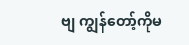ဗျ ကျွန်တော့်ကိုမ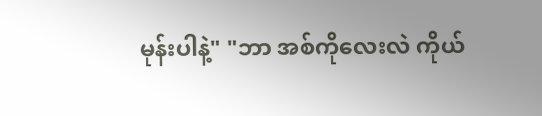မုန်းပါနဲ့" "ဘာ အစ်ကိုလေးလဲ ကိုယ်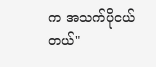က အသက်ပိုငယ်တယ်"